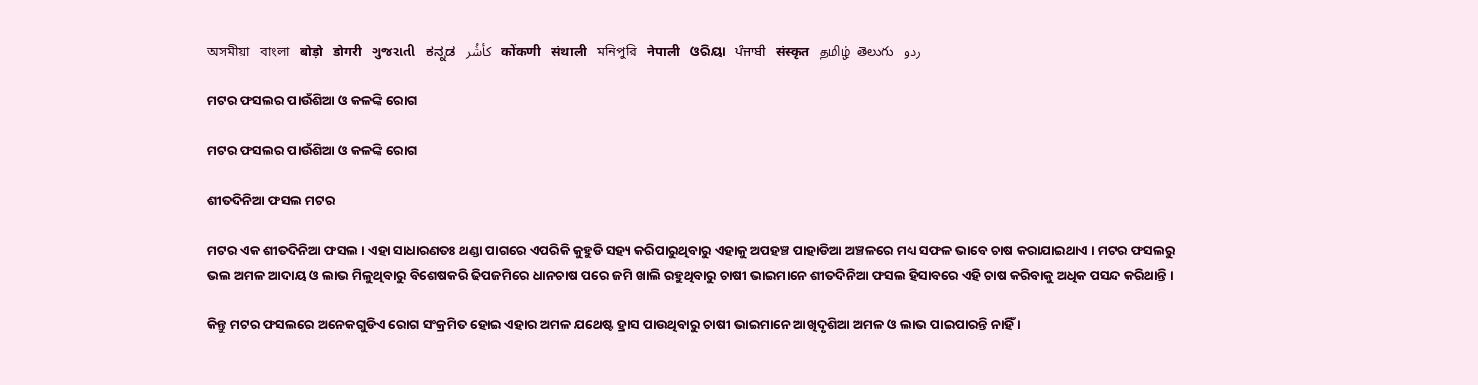অসমীয়া   বাংলা   बोड़ो   डोगरी   ગુજરાતી   ಕನ್ನಡ   كأشُر   कोंकणी   संथाली   মনিপুরি   नेपाली   ଓରିୟା   ਪੰਜਾਬੀ   संस्कृत   தமிழ்  తెలుగు   ردو

ମଟର ଫସଲର ପାଉଁଶିଆ ଓ କଳଙ୍କି ରୋଗ

ମଟର ଫସଲର ପାଉଁଶିଆ ଓ କଳଙ୍କି ରୋଗ

ଶୀତଦିନିଆ ଫସଲ ମଟର

ମଟର ଏକ ଶୀତଦିନିଆ ଫସଲ । ଏହା ସାଧାରଣତଃ ଥଣ୍ଡା ପାଗରେ ଏପରିକି କୁହୁଡି ସହ୍ୟ କରିପାରୁଥିବାରୁ ଏହାକୁ ଅପହଞ୍ଚ ପାହାଡିଆ ଅଞ୍ଚଳରେ ମଧ୍ୟ ସଫଳ ଭାବେ ଚାଷ କରାଯାଇଥାଏ । ମଟର ଫସଲରୁ ଭଲ ଅମଳ ଆଦାୟ ଓ ଲାଭ ମିଳୁଥିବାରୁ ବିଶେଷକରି ଢିପଜମିରେ ଧାନଚାଷ ପରେ ଜମି ଖାଲି ରହୁଥିବାରୁ ଚାଷୀ ଭାଇମାନେ ଶୀତଦିନିଆ ଫସଲ ହିସାବରେ ଏହି ଚାଷ କରିବାକୁ ଅଧିକ ପସନ୍ଦ କରିଥାନ୍ତି ।

କିନ୍ତୁ ମଟର ଫସଲରେ ଅନେକଗୁଡିଏ ରୋଗ ସଂକ୍ରମିତ ହୋଇ ଏହାର ଅମଳ ଯଥେଷ୍ଟ ହ୍ରାସ ପାଉଥିବାରୁ ଚାଷୀ ଭାଇମାନେ ଆଖିଦୃଶିଆ ଅମଳ ଓ ଲାଭ ପାଇପାରନ୍ତି ନାହିଁ ।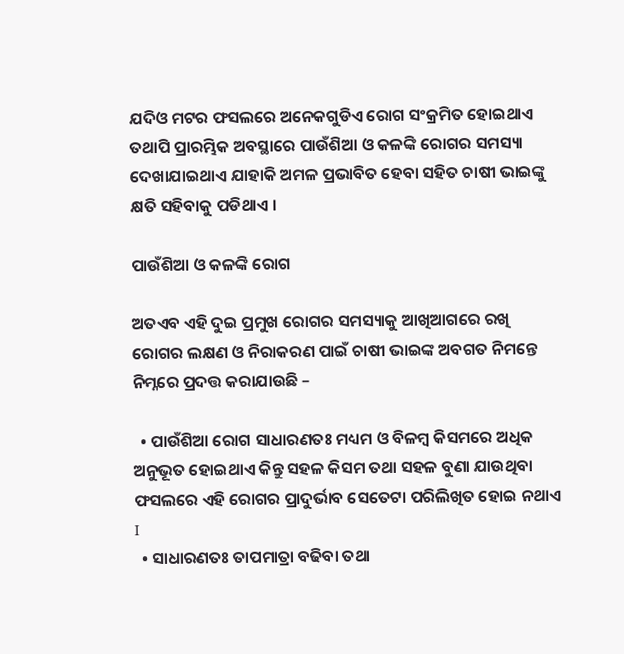ଯଦିଓ ମଟର ଫସଲରେ ଅନେକଗୁଡିଏ ରୋଗ ସଂକ୍ରମିତ ହୋଇଥାଏ ତଥାପି ପ୍ରାରମ୍ଭିକ ଅବସ୍ଥାରେ ପାଉଁଶିଆ ଓ କଳଙ୍କି ରୋଗର ସମସ୍ୟା ଦେଖାଯାଇଥାଏ ଯାହାକି ଅମଳ ପ୍ରଭାବିତ ହେବା ସହିତ ଚାଷୀ ଭାଇଙ୍କୁ କ୍ଷତି ସହିବାକୁ ପଡିଥାଏ ।

ପାଉଁଶିଆ ଓ କଳଙ୍କି ରୋଗ

ଅତଏବ ଏହି ଦୁଇ ପ୍ରମୁଖ ରୋଗର ସମସ୍ୟାକୁ ଆଖିଆଗରେ ରଖି ରୋଗର ଲକ୍ଷଣ ଓ ନିରାକରଣ ପାଇଁ ଚାଷୀ ଭାଇଙ୍କ ଅବଗତ ନିମନ୍ତେ ନିମ୍ନରେ ପ୍ରଦତ୍ତ କରାଯାଉଛି –

  • ପାଉଁଶିଆ ରୋଗ ସାଧାରଣତଃ ମଧ୍ୟମ ଓ ବିଳମ୍ବ କିସମରେ ଅଧିକ ଅନୁଭୂତ ହୋଇଥାଏ କିନ୍ତୁ ସହଳ କିସମ ତଥା ସହଳ ବୁଣା ଯାଉଥିବା ଫସଲରେ ଏହି ରୋଗର ପ୍ରାଦୁର୍ଭାବ ସେତେଟା ପରିଲିଖିତ ହୋଇ ନଥାଏ I
  • ସାଧାରଣତଃ ତାପମାତ୍ରା ବଢିବା ତଥା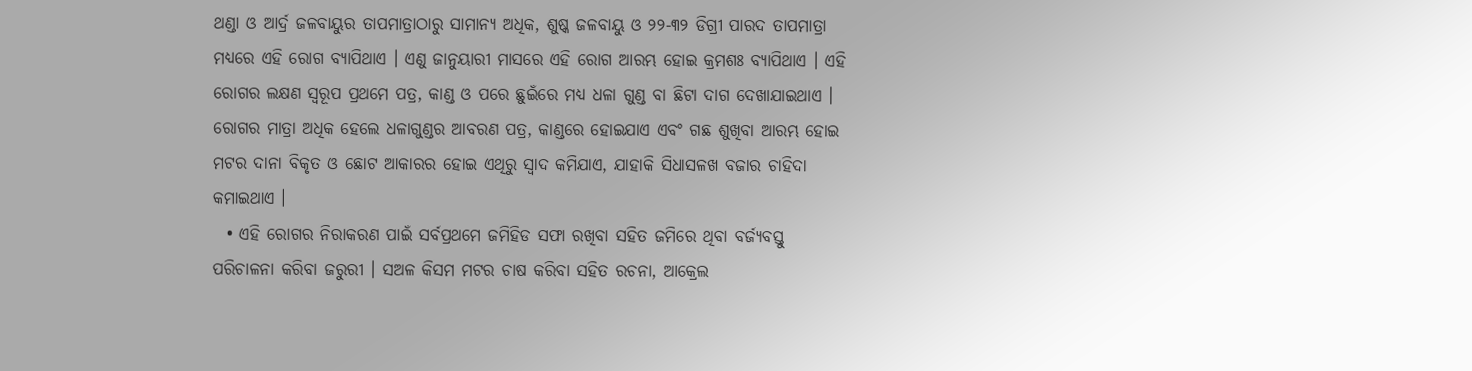ଥଣ୍ଡା ଓ ଆର୍ଦ୍ର ଜଳବାୟୁର ତାପମାତ୍ରାଠାରୁ ସାମାନ୍ୟ ଅଧିକ, ଶୁଷ୍କ ଜଳବାୟୁ ଓ ୨୨-୩୨ ଡିଗ୍ରୀ ପାରଦ ତାପମାତ୍ରା ମଧ୍ୟରେ ଏହି ରୋଗ ବ୍ୟାପିଥାଏ । ଏଣୁ ଜାନୁୟାରୀ ମାସରେ ଏହି ରୋଗ ଆରମ୍ଭ ହୋଇ କ୍ରମଶଃ ବ୍ୟାପିଥାଏ । ଏହି ରୋଗର ଲକ୍ଷଣ ସ୍ୱରୂପ ପ୍ରଥମେ ପତ୍ର, କାଣ୍ଡ ଓ ପରେ ଛୁଇଁରେ ମଧ୍ୟ ଧଳା ଗୁଣ୍ଡ ବା ଛିଟା ଦାଗ ଦେଖାଯାଇଥାଏ । ରୋଗର ମାତ୍ରା ଅଧିକ ହେଲେ ଧଳାଗୁଣ୍ଡର ଆବରଣ ପତ୍ର, କାଣ୍ଡରେ ହୋଇଯାଏ ଏବଂ ଗଛ ଶୁଖିବା ଆରମ୍ଭ ହୋଇ ମଟର ଦାନା ବିକୃତ ଓ ଛୋଟ ଆକାରର ହୋଇ ଏଥିରୁ ସ୍ଵାଦ କମିଯାଏ, ଯାହାକି ସିଧାସଳଖ ବଜାର ଚାହିଦା କମାଇଥାଏ ।
  • ଏହି ରୋଗର ନିରାକରଣ ପାଇଁ ସର୍ବପ୍ରଥମେ ଜମିହିଡ ସଫା ରଖିବା ସହିତ ଜମିରେ ଥିବା ବର୍ଜ୍ୟବସ୍ତୁ ପରିଚାଳନା କରିବା ଜରୁରୀ । ସଅଳ କିସମ ମଟର ଚାଷ କରିବା ସହିତ ରଚନା, ଆକ୍ରେଲ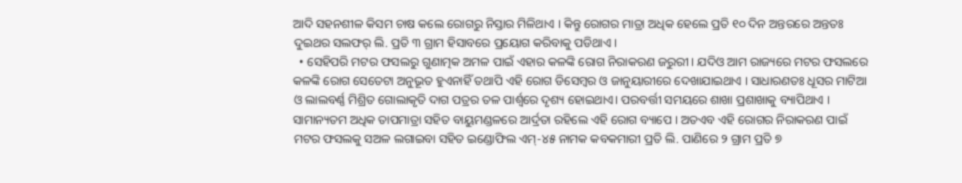ଆଦି ସହନଶୀଳ କିସମ ଚାଷ କଲେ ରୋଗରୁ ନିସ୍ତାର ମିଳିଥାଏ । କିନ୍ତୁ ରୋଗର ମାତ୍ରା ଅଧିକ ହେଲେ ପ୍ରତି ୧୦ ଦିନ ଅନ୍ତରରେ ଅନ୍ତତଃ ଦୁଇଥର ସଲଫର୍ ଲି. ପ୍ରତି ୩ ଗ୍ରାମ ହିସାବରେ ପ୍ରୟୋଗ କରିବାକୁ ପଡିଥାଏ ।
  • ସେହିପରି ମଟର ଫସଲରୁ ଗୁଣାତ୍ମକ ଅମଳ ପାଇଁ ଏହାର କଳଙ୍କି ରୋଗ ନିରାକରଣ ଜରୁରୀ । ଯଦିଓ ଆମ ରାଜ୍ୟରେ ମଟର ଫସଲରେ କଳଙ୍କି ରୋଗ ସେତେଟା ଅନୁଭୂତ ହୁଏନାହିଁ ତଥାପି ଏହି ରୋଗ ଡିସେମ୍ବର ଓ ଜାନୁୟାରୀରେ ଦେଖାଯାଇଥାଏ । ସାଧାରଣତଃ ଧୂସର ମାଟିଆ ଓ ଲାଲବର୍ଣ୍ଣ ମିଶ୍ରିତ ଗୋଲାକୃତି ଦାଗ ପତ୍ରର ତଳ ପାର୍ଶ୍ଵରେ ଦୃଶ୍ୟ ହୋଇଥାଏ। ପରବର୍ତ୍ତୀ ସମୟରେ ଶାଖା ପ୍ରଶାଖାକୁ ବ୍ୟାପିଥାଏ । ସାମାନ୍ୟତମ ଅଧିକ ତାପମାତ୍ରା ସହିତ ବାୟୁମଣ୍ଡଳରେ ଆର୍ଦ୍ରତା ରହିଲେ ଏହି ରୋଗ ବ୍ୟାପେ । ଅତଏବ ଏହି ରୋଗର ନିରାକରଣ ପାଇଁ ମଟର ଫସଲକୁ ସଅଳ ଲଗାଇବା ସହିତ ଇଣ୍ଡୋଫିଲ ଏମ୍-୪୫ ନାମକ କବକମାରୀ ପ୍ରତି ଲି. ପାଣିରେ ୨ ଗ୍ରାମ ପ୍ରତି ୭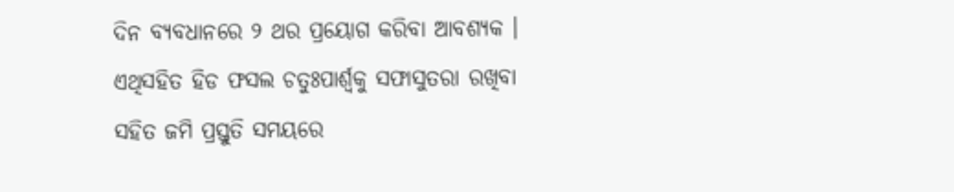ଦିନ ବ୍ୟବଧାନରେ ୨ ଥର ପ୍ରୟୋଗ କରିବା ଆବଶ୍ୟକ । ଏଥିସହିତ ହିଡ ଫସଲ ଚତୁଃପାର୍ଶ୍ଵକୁ ସଫାସୁତରା ରଖିବା ସହିତ ଜମି ପ୍ରସ୍ତୁତି ସମୟରେ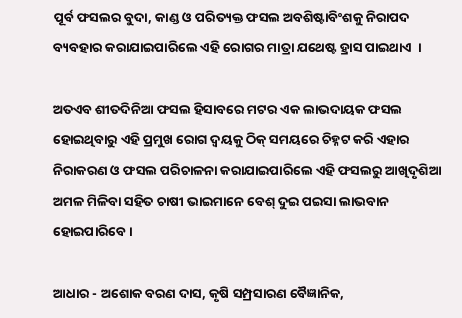ପୂର୍ବ ଫସଲର ବୁଦା, କାଣ୍ଡ ଓ ପରିତ୍ୟକ୍ତ ଫସଲ ଅବଶିଷ୍ଟାବିଂଶକୁ ନିରାପଦ ବ୍ୟବହାର କରାଯାଇପାରିଲେ ଏହି ରୋଗର ମାତ୍ରା ଯଥେଷ୍ଟ ହ୍ରାସ ପାଇଥାଏ  ।

ଅତଏବ ଶୀତଦିନିଆ ଫସଲ ହିସାବରେ ମଟର ଏକ ଲାଭଦାୟକ ଫସଲ ହୋଇଥିବାରୁ ଏହି ପ୍ରମୁଖ ରୋଗ ଦ୍ଵୟକୁ ଠିକ୍ ସମୟରେ ଚିହ୍ନଟ କରି ଏହାର ନିରାକରଣ ଓ ଫସଲ ପରିଚାଳନା କରାଯାଇପାରିଲେ ଏହି ଫସଲରୁ ଆଖିଦୃଶିଆ ଅମଳ ମିଳିବା ସହିତ ଚାଷୀ ଭାଇମାନେ ବେଶ୍ ଦୁଇ ପଇସା ଲାଭବାନ ହୋଇପାରିବେ ।

ଆଧାର - ଅଶୋକ ବରଣ ଦାସ, କୃଷି ସମ୍ପ୍ରସାରଣ ବୈଜ୍ଞାନିକ,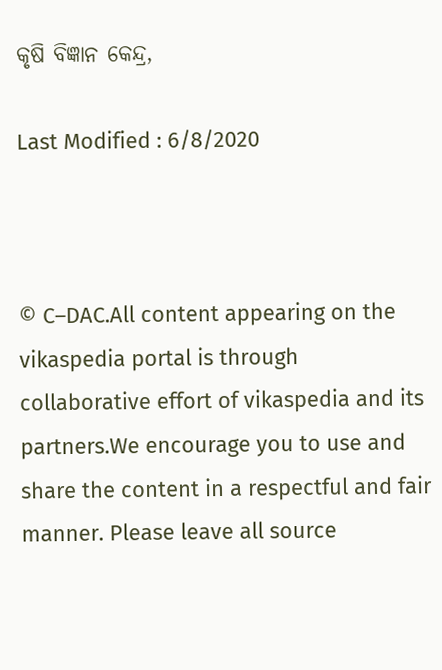କୃଷି ବିଜ୍ଞାନ କେନ୍ଦ୍ର,

Last Modified : 6/8/2020



© C–DAC.All content appearing on the vikaspedia portal is through collaborative effort of vikaspedia and its partners.We encourage you to use and share the content in a respectful and fair manner. Please leave all source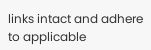links intact and adhere to applicable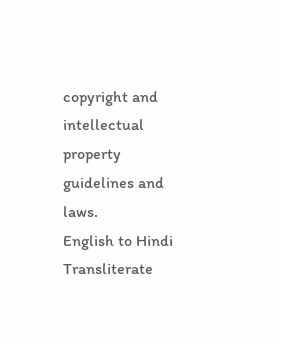copyright and intellectual property guidelines and laws.
English to Hindi Transliterate